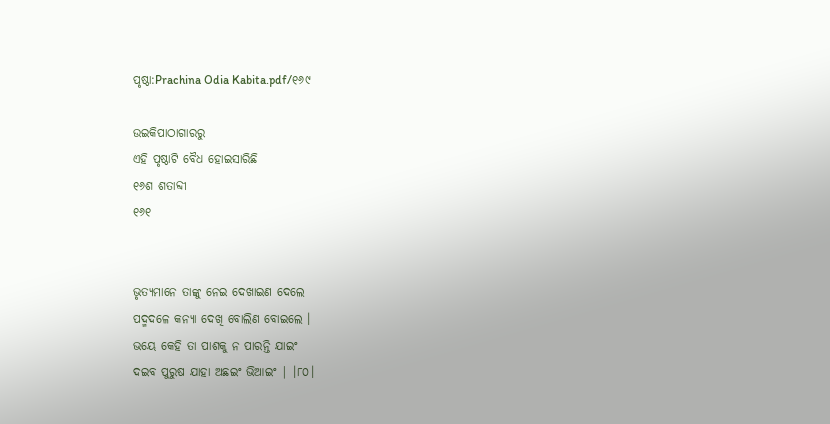ପୃଷ୍ଠା:Prachina Odia Kabita.pdf/୧୬୯

ଉଇକିପାଠାଗାର‌ରୁ
ଏହି ପୃଷ୍ଠାଟି ବୈଧ ହୋଇସାରିଛି
୧୬ଶ ଶତାବ୍ଦୀ
୧୬୧


ଭୃତ୍ୟମାନେ ତାଙ୍କୁ ନେଇ ଦେଖାଇଣ ଦେଲେ
ପଦ୍ମଦଳେ କନ୍ୟା ଦେଖି ବୋଲିଣ ବୋଇଲେ ।
ଭୟେ କେହି ତା ପାଶକୁ ନ ପାରନ୍ତି ଯାଇଂ
ଦଇବ ପୁରୁଷ ଯାହା ଅଛଇଂ ଭିଆଇଂ | ।୮୦।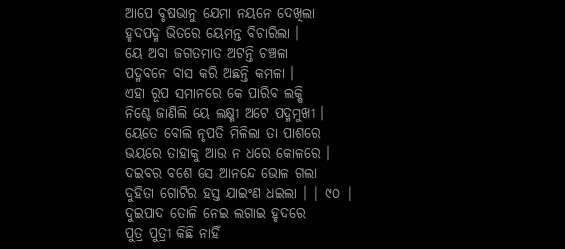ଆପେ ବୃଷଭାନୁ ଯେମା ନୟନେ ଦେଖିଲା
ହୃଦପଦ୍ମ ଭିତରେ ୟେମନ୍ତ ବିଚାରିଲା ।
ୟେ ଅବା ଜଗତମାତ ଅଟନ୍ତି ଚଞ୍ଚଳା
ପଦ୍ମବନେ ବାସ କରି ଅଛନ୍ତି କମଳା ।
ଏହା ରୂପ ସମାନରେ କେ ପାରିବ ଲକ୍ଷି
ନିଶ୍ଚେ ଜାଣିଲି ୟେ ଲକ୍ଷ୍ମୀ ଅଟେ ପଦ୍ମମୁଖୀ ।
ୟେତେ ବୋଲି ନୃପତି ମିଳିଲା ତା ପାଶରେ
ଭୟରେ ତାହାକୁ ଆଉ ନ ଧରେ କୋଳରେ ।
ଦଇବର ବଶେ ସେ ଆନନ୍ଦେ ଭୋଳ ଗଲା
ଦୁହିତା ଗୋଟିର ହସ୍ତ ଯାଇଂଣ ଧଇଲା । | ୯୦ |
ଦୁଇପାଦ ତୋଳି ନେଇ ଲଗାଇ ହୃଦରେ
ପୁତ୍ର ପୁତ୍ରୀ କିଛି ନାହିଁ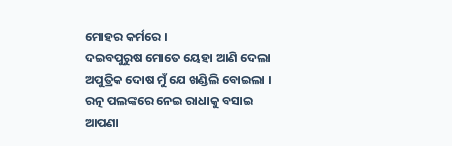ମୋହର କର୍ମରେ ।
ଦଇବପୁରୁଷ ମୋତେ ୟେହା ଆଣି ଦେଲା
ଅପୁତ୍ରିକ ଦୋଷ ମୁଁ ଯେ ଖଣ୍ଡିଲି ବୋଇଲା ।
ରତ୍ନ ପଲଙ୍କରେ ନେଇ ରାଧାକୁ ବସାଇ
ଆପଣା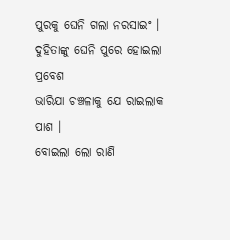ପୁରକୁ ଘେନି ଗଲା ନରସାଇଂ ।
ଦୁହିତାଙ୍କୁ ଘେନି ପୁରେ ହୋଇଲା ପ୍ରବେଶ
ଭାରିଯା ଚଞ୍ଚଳାକୁ ଯେ ରାଇଲାକ ପାଶ ।
ବୋଇଲା ଲୋ ରାଣି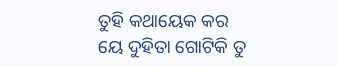ତୁହି କଥାୟେକ କର
ୟେ ଦୁହିତା ଗୋଟିକି ତୁ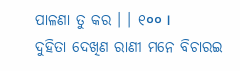ପାଳଣା ତୁ କର । । ୧०० ।
ଦୁହିତା ଦେଖିଣ ରାଣୀ ମନେ ବିଚାରଇ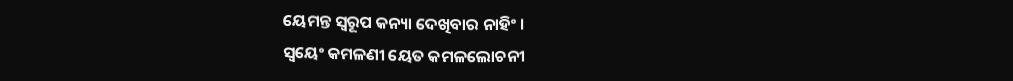ୟେମନ୍ତ ସ୍ୱରୂପ କନ୍ୟା ଦେଖିବାର ନାହିଂ ।
ସ୍ୱୟେଂ କମଳଣୀ ୟେତ କମଳଲୋଚନୀ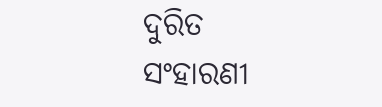ଦୁରିତ ସଂହାରଣୀ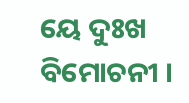ୟେ ଦୁଃଖ ବିମୋଚନୀ ।